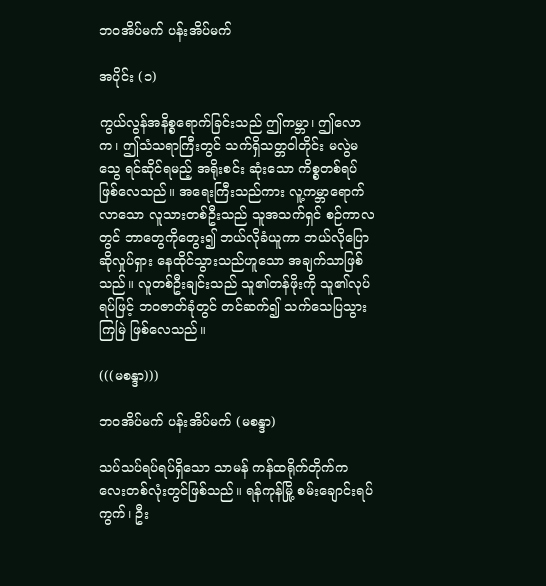ဘဝအိပ်မက် ပန်းအိပ်မက်

အပိုင်း (၁)

ကွယ်လွန်အနိစ္စရောက်ခြင်းသည် ဤကမ္ဘာ၊ ဤလောက၊ ဤသံသရာကြီးတွင် သက်ရှိသတ္တဝါတိုင်း မလွဲမသွေ ရင်ဆိုင်ရမည့် အရိုးစင်း ဆုံးသော ကိစ္စတစ်ရပ် ဖြစ်လေသည်။ အရေးကြီးသည်ကား လူ့ကမ္ဘာရောက်လာသော လူသားတစ်ဦးသည် သူအသက်ရှင် စဉ်ကာလတွင် ဘာတွေကိုတွေး၍ ဘယ်လိုခံယူကာ ဘယ်လိုပြောဆိုလှုပ်ရှား နေထိုင်သွားသည်ဟူသော အချက်သာဖြစ်သည်။ လူတစ်ဦးချင်းသည် သူ၏တန်ဖိုးကို သူ၏လုပ်ရပ်ဖြင့် ဘ၀ဇာတ်ခုံတွင် တင်ဆက်၍ သက်သေပြသွားကြမြဲ ဖြစ်လေသည်။

(((မစန္ဒာ)))

ဘဝအိပ်မက် ပန်းအိပ်မက် (မစန္ဒာ)

သပ်သပ်ရပ်ရပ်ရှိသော သာမန် ကန်ထရိုက်တိုက်ကလေးတစ်လုံးတွင်ဖြစ်သည်။ ရန်ကုန်မြို့ စမ်းချောင်းရပ်ကွက်၊ ဦး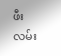ဖီးလမ်း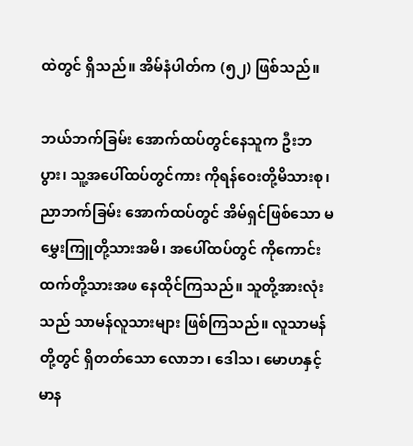ထဲတွင် ရှိသည်။ အိမ်နံပါတ်က (၅၂) ဖြစ်သည်။

ဘယ်ဘက်ခြမ်း အောက်ထပ်တွင်နေသူက ဦးဘပွား၊ သူ့အပေါ်ထပ်တွင်ကား ကိုရန်ဝေးတို့မိသားစု၊ ညာဘက်ခြမ်း အောက်ထပ်တွင် အိမ်ရှင်ဖြစ်သော မမွှေးကြူတို့သားအမိ၊ အပေါ်ထပ်တွင် ကိုကောင်းထက်တို့သားအဖ နေထိုင်ကြသည်။ သူတို့အားလုံးသည် သာမန်လူသားများ ဖြစ်ကြသည်။ လူသာမန်တို့တွင် ရှိတတ်သော လောဘ၊ ဒေါသ၊ မောဟနှင့် မာန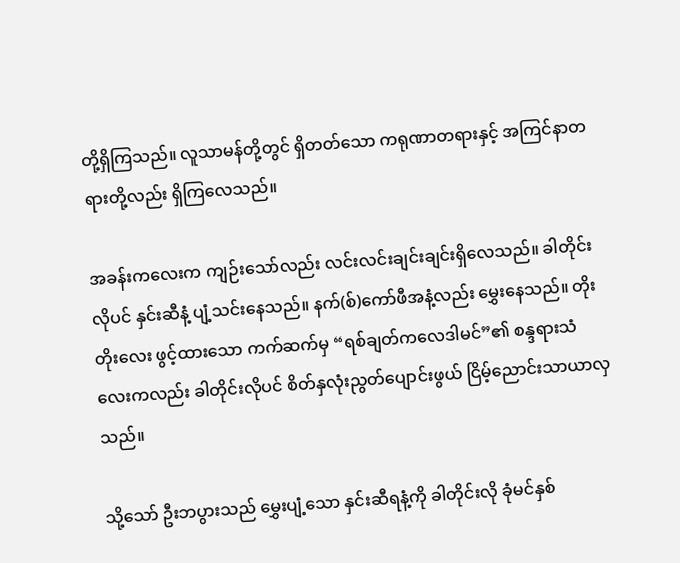တို့ရှိကြသည်။ လူသာမန်တို့တွင် ရှိတတ်သော ကရုဏာတရားနှင့် အကြင်နာတရားတို့လည်း ရှိကြလေသည်။

အခန်းကလေးက ကျဉ်းသော်လည်း လင်းလင်းချင်းချင်းရှိလေသည်။ ခါတိုင်းလိုပင် နှင်းဆီနံ့ ပျံ့သင်းနေသည်။ နက်(စ်)ကော်ဖီအနံ့လည်း မွှေးနေသည်။ တိုးတိုးလေး ဖွင့်ထားသော ကက်ဆက်မှ “ရစ်ချတ်ကလေဒါမင်”၏ စန္ဒရားသံလေးကလည်း ခါတိုင်းလိုပင် စိတ်နှလုံးညွတ်ပျောင်းဖွယ် ငြိမ့်ညောင်းသာယာလှသည်။

သို့သော် ဦးဘပွားသည် မွှေးပျံ့သော နှင်းဆီရနံ့ကို ခါတိုင်းလို ခုံမင်နှစ်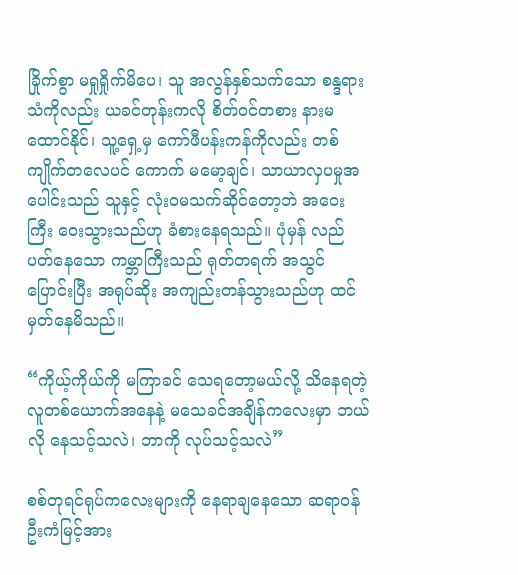ခြိုက်စွာ မရှုရှိုက်မိပေ၊ သူ အလွန်နှစ်သက်သော စန္ဒရားသံကိုလည်း ယခင်တုန်းကလို စိတ်ဝင်တစား နားမထောင်နိုင်၊ သူ့ရှေ့မှ ကော်ဖီပန်းကန်ကိုလည်း တစ်ကျိုက်တလေပင် ကောက် မမော့ချင်၊ သာယာလှပမှုအပေါင်းသည် သူနှင့် လုံးဝမသက်ဆိုင်တော့ဘဲ အဝေးကြီး ဝေးသွားသည်ဟု ခံစားနေရသည်။ ပုံမှန် လည်ပတ်နေသော ကမ္ဘာကြီးသည် ရုတ်တရက် အသွင်ပြောင်းပြီး အရုပ်ဆိုး အကျည်းတန်သွားသည်ဟု ထင်မှတ်နေမိသည်။

“ကိုယ့်ကိုယ်ကို မကြာခင် သေရတော့မယ်လို့ သိနေရတဲ့ လူတစ်ယောက်အနေနဲ့ မသေခင်အချိန်ကလေးမှာ ဘယ်လို နေသင့်သလဲ၊ ဘာကို လုပ်သင့်သလဲ”

စစ်တုရင်ရုပ်ကလေးများကို နေရာချနေသော ဆရာဝန် ဦးကံမြင့်အား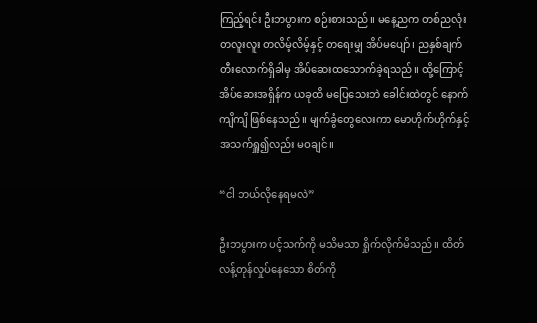ကြည့်ရင်း ဦးဘပွားက စဉ်းစားသည်။ မနေ့ညက တစ်ညလုံး တလူးလူး တလိမ့်လိမ့်နှင့် တရေးမျှ အိပ်မပျော်၊ ညနှစ်ချက်တီးလောက်ရှိခါမှ အိပ်ဆေးထသောက်ခဲ့ရသည်။ ထို့ကြောင့် အိပ်ဆေးအရှိန်က ယခုထိ မပြေသေးဘဲ ခေါင်းထဲတွင် နောက်ကျိကျိ ဖြစ်နေသည်။ မျက်ခွံတွေလေးကာ မောဟိုက်ဟိုက်နှင့် အသက်ရှူ၍လည်း မဝချင်။

“ငါ ဘယ်လိုနေရမလဲ”

ဦးဘပွားက ပင့်သက်ကို မသိမသာ ရှိုက်လိုက်မိသည်။ ထိတ်လန့်တုန်လှုပ်နေသော စိတ်ကို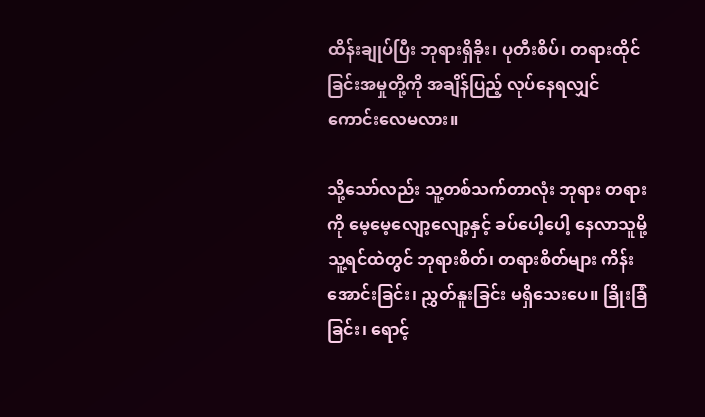ထိန်းချုပ်ပြီး ဘုရားရှိခိုး၊ ပုတီးစိပ်၊ တရားထိုင်ခြင်းအမှုတို့ကို အချိန်ပြည့် လုပ်နေရလျှင် ကောင်းလေမလား။

သို့သော်လည်း သူ့တစ်သက်တာလုံး ဘုရား တရားကို မေ့မေ့လျော့လျော့နှင့် ခပ်ပေါ့ပေါ့ နေလာသူမို့ သူ့ရင်ထဲတွင် ဘုရားစိတ်၊ တရားစိတ်များ ကိန်းအောင်းခြင်း၊ ညွှတ်နူးခြင်း မရှိသေးပေ။ ခြိုးခြံခြင်း၊ ရောင့်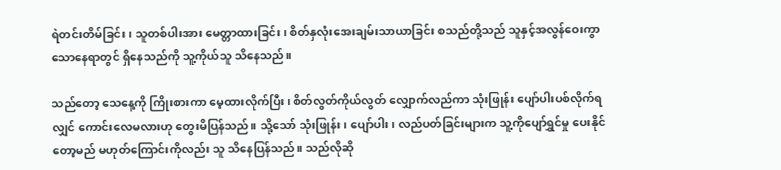ရဲတင်းတိမ်ခြင်း၊ သူတစ်ပါးအား မေတ္တာထားခြင်း၊ စိတ်နှလုံးအေးချမ်းသာယာခြင်း စသည်တို့သည် သူနှင့်အလွန်ဝေးကွာသောနေရာတွင် ရှိနေသည်ကို သူ့ကိုယ်သူ သိနေသည်။

သည်တော့ သေနေ့ကို ကြိုးစားကာ မေ့ထားလိုက်ပြီး၊ စိတ်လွတ်ကိုယ်လွတ် လျှောက်လည်ကာ သုံးဖြုန်း ပျော်ပါးပစ်လိုက်ရလျှင် ကောင်းလေမလားဟု တွေးမိပြန်သည်။ သို့သော် သုံးဖြုန်း၊ ပျော်ပါး၊ လည်ပတ်ခြင်းများက သူ့ကိုပျော်ရွှင်မှု ပေးနိုင်တော့မည် မဟုတ်ကြောင်းကိုလည်း သူ သိနေပြန်သည်။ သည်လိုဆို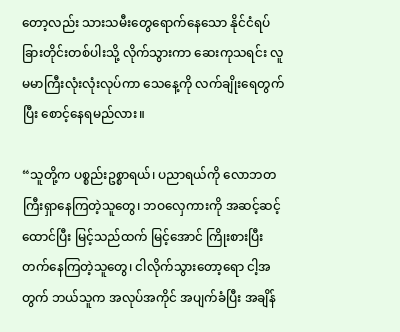တော့လည်း သားသမီးတွေရောက်နေသော နိုင်ငံရပ်ခြားတိုင်းတစ်ပါးသို့ လိုက်သွားကာ ဆေးကုသရင်း လူမမာကြီးလုံးလုံးလုပ်ကာ သေနေ့ကို လက်ချိုးရေတွက်ပြီး စောင့်နေရမည်လား။

“သူတို့က ပစ္စည်းဥစ္စာရယ်၊ ပညာရယ်ကို လောဘတကြီးရှာနေကြတဲ့သူတွေ၊ ဘဝလှေကားကို အဆင့်ဆင့် ထောင်ပြီး မြင့်သည်ထက် မြင့်အောင် ကြိုးစားပြီး တက်နေကြတဲ့သူတွေ၊ ငါလိုက်သွားတော့ရော ငါ့အတွက် ဘယ်သူက အလုပ်အကိုင် အပျက်ခံပြီး အချိန်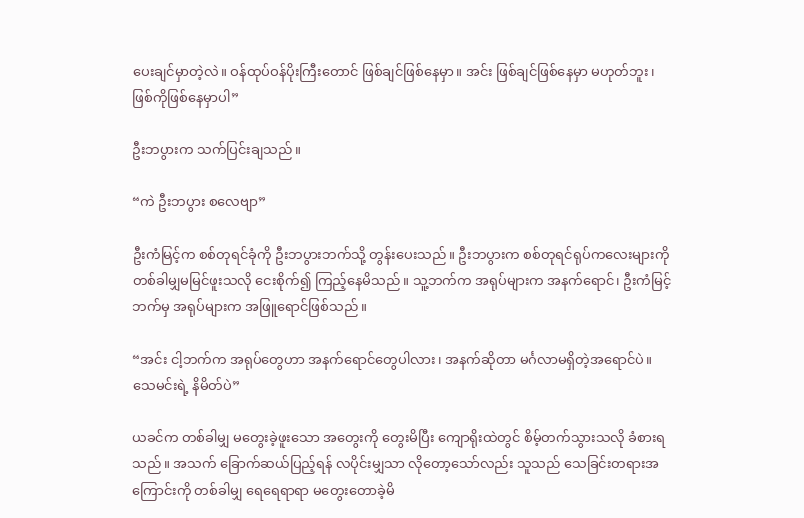ပေးချင်မှာတဲ့လဲ။ ဝန်ထုပ်ဝန်ပိုးကြီးတောင် ဖြစ်ချင်ဖြစ်နေမှာ။ အင်း ဖြစ်ချင်ဖြစ်နေမှာ မဟုတ်ဘူး၊ ဖြစ်ကိုဖြစ်နေမှာပါ”

ဦးဘပွားက သက်ပြင်းချသည်။

“ကဲ ဦးဘပွား စလေဗျာ”

ဦးကံမြင့်က စစ်တုရင်ခုံကို ဦးဘပွားဘက်သို့ တွန်းပေးသည်။ ဦးဘပွားက စစ်တုရင်ရုပ်ကလေးများကို တစ်ခါမျှမမြင်ဖူးသလို ငေးစိုက်၍ ကြည့်နေမိသည်။ သူ့ဘက်က အရုပ်များက အနက်ရောင်၊ ဦးကံမြင့်ဘက်မှ အရုပ်များက အဖြူရောင်ဖြစ်သည်။

“အင်း ငါ့ဘက်က အရုပ်တွေဟာ အနက်ရောင်တွေပါလား၊ အနက်ဆိုတာ မင်္ဂလာမရှိတဲ့အရောင်ပဲ။ သေမင်းရဲ့ နိမိတ်ပဲ”

ယခင်က တစ်ခါမျှ မတွေးခဲ့ဖူးသော အတွေးကို တွေးမိပြီး ကျောရိုးထဲတွင် စိမ့်တက်သွားသလို ခံစားရသည်။ အသက် ခြောက်ဆယ်ပြည့်ရန် လပိုင်းမျှသာ လိုတော့သော်လည်း သူသည် သေခြင်းတရားအကြောင်းကို တစ်ခါမျှ ရေရေရာရာ မတွေးတောခဲ့မိ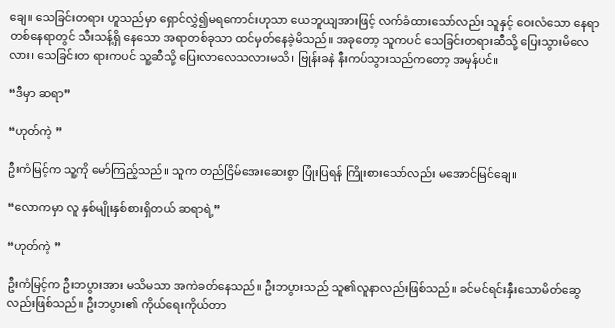ချေ။ သေခြင်းတရား ဟူသည်မှာ ရှောင်လွှဲ၍မရကောင်းဟုသာ ယေဘူယျအားဖြင့် လက်ခံထားသော်လည်း သူနှင့် ဝေးလံသော နေရာတစ်နေရာတွင် သီးသန့်ရှိ နေသော အရာတစ်ခုသာ ထင်မှတ်နေခဲ့မိသည်။ အခုတော့ သူကပင် သေခြင်းတရားဆီသို့ ပြေးသွားမိလေလား၊ သေခြင်းတ ရားကပင် သူ့ဆီသို့ ပြေးလာလေသလားမသိ၊ ဗြုန်းခနဲ နီးကပ်သွားသည်ကတော့ အမှန်ပင်။

“ဒီမှာ ဆရာ”

“ဟုတ်ကဲ့ ”

ဦးကံမြင့်က သူ့ကို မော်ကြည့်သည်။ သူက တည်ငြိမ်အေးဆေးစွာ ပြုံးပြရန် ကြိုးစားသော်လည်း မအောင်မြင်ချေ။

“လောကမှာ လူ နှစ်မျိုးနှစ်စားရှိတယ် ဆရာရဲ့”

“ဟုတ်ကဲ့ ”

ဦးကံမြင့်က ဦးဘပွားအား မသိမသာ အကဲခတ်နေသည်။ ဦးဘပွားသည် သူ၏လူနာလည်းဖြစ်သည်။ ခင်မင်ရင်းနှီးသောမိတ်ဆွေလည်းဖြစ်သည်။ ဦးဘပွား၏ ကိုယ်ရေးကိုယ်တာ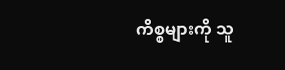ကိစ္စများကို သူ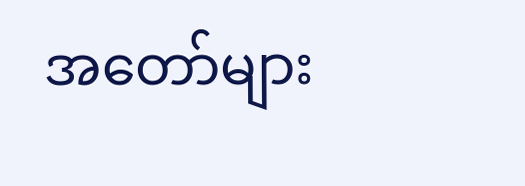အတော်များ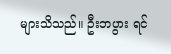များသိသည်။ ဦးဘပွား ရင်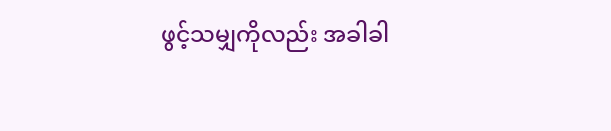ဖွင့်သမျှကိုလည်း အခါခါ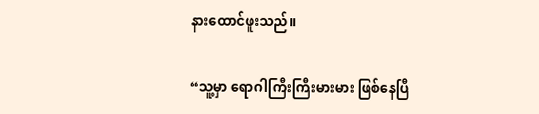နားထောင်ဖူးသည်။

“သူ့မှာ ရောဂါကြီးကြီးမားမား ဖြစ်နေပြီ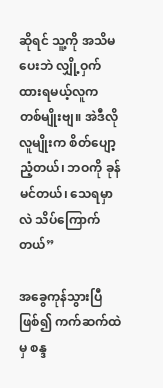ဆိုရင် သူ့ကို အသိမပေးဘဲ လျှို့ဝှက်ထားရမယ့်လူက တစ်မျိုးဗျ။ အဲဒီလိုလူမျိုးက စိတ်ပျော့ညံ့တယ်၊ ဘဝကို ခုန်မင်တယ်၊ သေရမှာလဲ သိပ်ကြောက်တယ်”

အခွေကုန်သွားပြီဖြစ်၍ ကက်ဆက်ထဲမှ စန္ဒ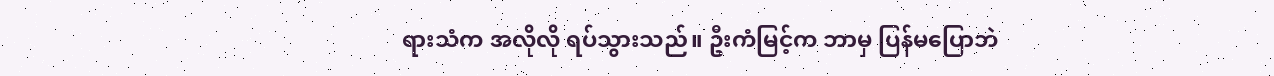ရားသံက အလိုလို ရပ်သွားသည်။ ဦးကံမြင့်က ဘာမှ ပြန်မပြောဘဲ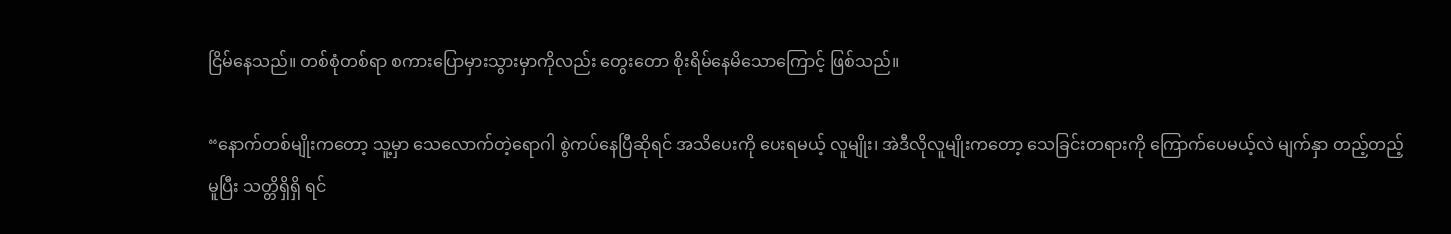ငြိမ်နေသည်။ တစ်စုံတစ်ရာ စကားပြောမှားသွားမှာကိုလည်း တွေးတော စိုးရိမ်နေမိသောကြောင့် ဖြစ်သည်။

“နောက်တစ်မျိုးကတော့ သူ့မှာ သေလောက်တဲ့ရောဂါ စွဲကပ်နေပြီဆိုရင် အသိပေးကို ပေးရမယ့် လူမျိုး၊ အဲဒီလိုလူမျိုးကတော့ သေခြင်းတရားကို ကြောက်ပေမယ့်လဲ မျက်နှာ တည့်တည့်မူပြီး သတ္တိရှိရှိ ရင်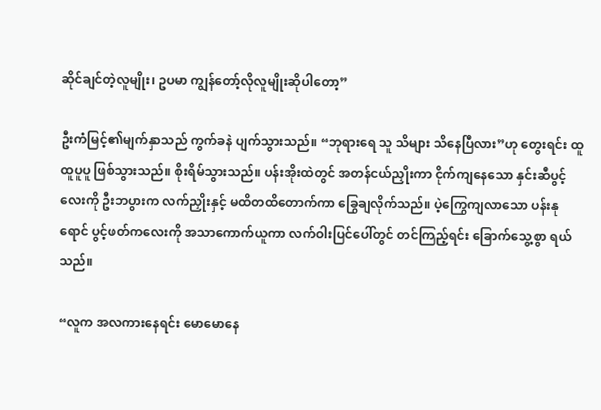ဆိုင်ချင်တဲ့လူမျိုး၊ ဥပမာ ကျွန်တော့်လိုလူမျိုးဆိုပါတော့”

ဦးကံမြင့်၏မျက်နှာသည် ကွက်ခနဲ ပျက်သွားသည်။ “ဘုရားရေ သူ သိများ သိနေပြီလား”ဟု တွေးရင်း ထူထူပူပူ ဖြစ်သွားသည်။ စိုးရိမ်သွားသည်။ ပန်းအိုးထဲတွင် အတန်ငယ်ညှိုးကာ ငိုက်ကျနေသော နှင်းဆီပွင့်လေးကို ဦးဘပွားက လက်ညှိုးနှင့် မထိတထိတောက်ကာ ခြွေချလိုက်သည်။ ပဲ့ကြွေကျလာသော ပန်းနုရောင် ပွင့်ဖတ်ကလေးကို အသာကောက်ယူကာ လက်ဝါးပြင်ပေါ်တွင် တင်ကြည့်ရင်း ခြောက်သွေ့စွာ ရယ်သည်။

“လူက အလကားနေရင်း မောမောနေ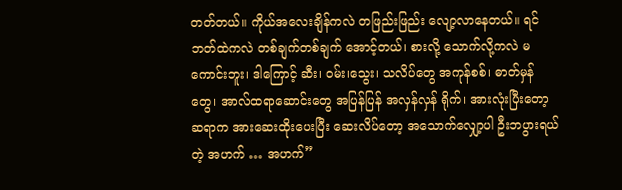တတ်တယ်။ ကိုယ်အလေးချိန်ကလဲ တဖြည်းဖြည်း လျော့လာနေတယ်။ ရင်ဘတ်ထဲကလဲ တစ်ချက်တစ်ချက် အောင့်တယ်၊ စားလို့ သောက်လို့ကလဲ မကောင်းဘူး၊ ဒါကြောင့် ဆီး၊ ဝမ်း၊သွေး၊ သလိပ်တွေ အကုန်စစ်၊ ဓာတ်မှန်တွေ၊ အာလ်ထရာဆောင်းတွေ အပြန်ပြန် အလှန်လှန် ရိုက်၊ အားလုံးပြီးတော့ ဆရာက အားဆေးထိုးပေးပြီး ဆေးလိပ်တော့ အသောက်လျှော့ပါ ဦးဘပွားရယ်တဲ့ အဟက် … အဟက်”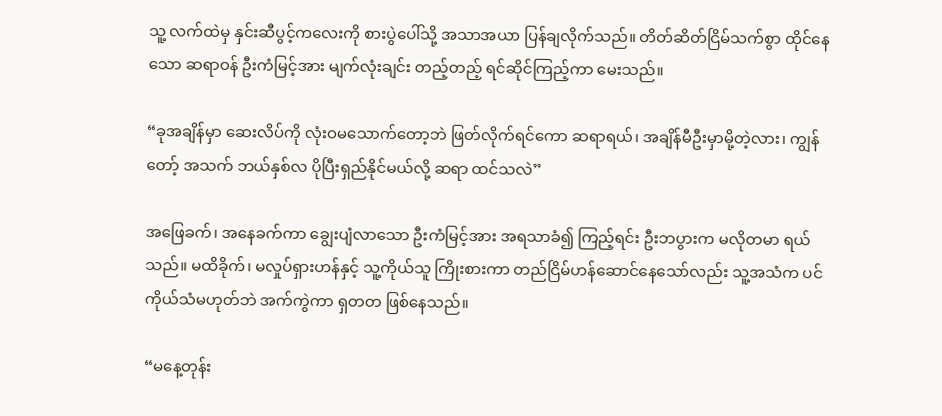သူ့ လက်ထဲမှ နှင်းဆီပွင့်ကလေးကို စားပွဲပေါ်သို့ အသာအယာ ပြန်ချလိုက်သည်။ တိတ်ဆိတ်ငြိမ်သက်စွာ ထိုင်နေသော ဆရာဝန် ဦးကံမြင့်အား မျက်လုံးချင်း တည့်တည့် ရင်ဆိုင်ကြည့်ကာ မေးသည်။

“ခုအချိန်မှာ ဆေးလိပ်ကို လုံးဝမသောက်တော့ဘဲ ဖြတ်လိုက်ရင်ကော ဆရာရယ်၊ အချိန်မီဦးမှာမို့တဲ့လား၊ ကျွန်တော့် အသက် ဘယ်နှစ်လ ပိုပြီးရှည်နိုင်မယ်လို့ ဆရာ ထင်သလဲ”

အဖြေခက်၊ အနေခက်ကာ ချွေးပျံလာသော ဦးကံမြင့်အား အရသာခံ၍ ကြည့်ရင်း ဦးဘပွားက မလိုတမာ ရယ်သည်။ မထိခိုက်၊ မလှုပ်ရှားဟန်နှင့် သူ့ကိုယ်သူ ကြိုးစားကာ တည်ငြိမ်ဟန်ဆောင်နေသော်လည်း သူ့အသံက ပင်ကိုယ်သံမဟုတ်ဘဲ အက်ကွဲကာ ရှတတ ဖြစ်နေသည်။

“မနေ့တုန်း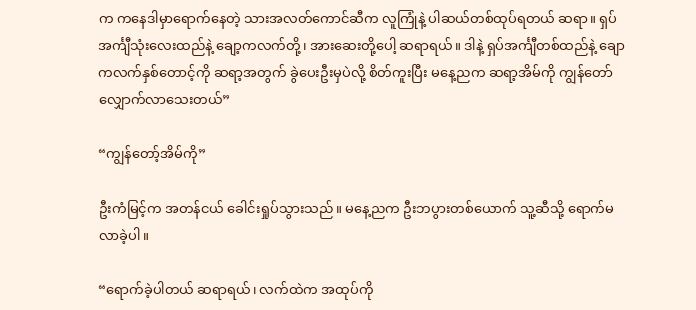က ကနေဒါမှာရောက်နေတဲ့ သားအလတ်ကောင်ဆီက လူကြုံနဲ့ ပါဆယ်တစ်ထုပ်ရတယ် ဆရာ။ ရှပ်အင်္ကျီသုံးလေးထည်နဲ့ ချော့ကလက်တို့၊ အားဆေးတို့ပေါ့ ဆရာရယ်။ ဒါနဲ့ ရှပ်အင်္ကျီတစ်ထည်နဲ့ ချောကလက်နှစ်တောင့်ကို ဆရာ့အတွက် ခွဲပေးဦးမှပဲလို့ စိတ်ကူးပြီး မနေ့ညက ဆရာ့အိမ်ကို ကျွန်တော် လျှောက်လာသေးတယ်”

“ကျွန်တော့်အိမ်ကို”

ဦးကံမြင့်က အတန်ငယ် ခေါင်းရှုပ်သွားသည်။ မနေ့ညက ဦးဘပွားတစ်ယောက် သူ့ဆီသို့ ရောက်မလာခဲ့ပါ။

“ရောက်ခဲ့ပါတယ် ဆရာရယ်၊ လက်ထဲက အထုပ်ကို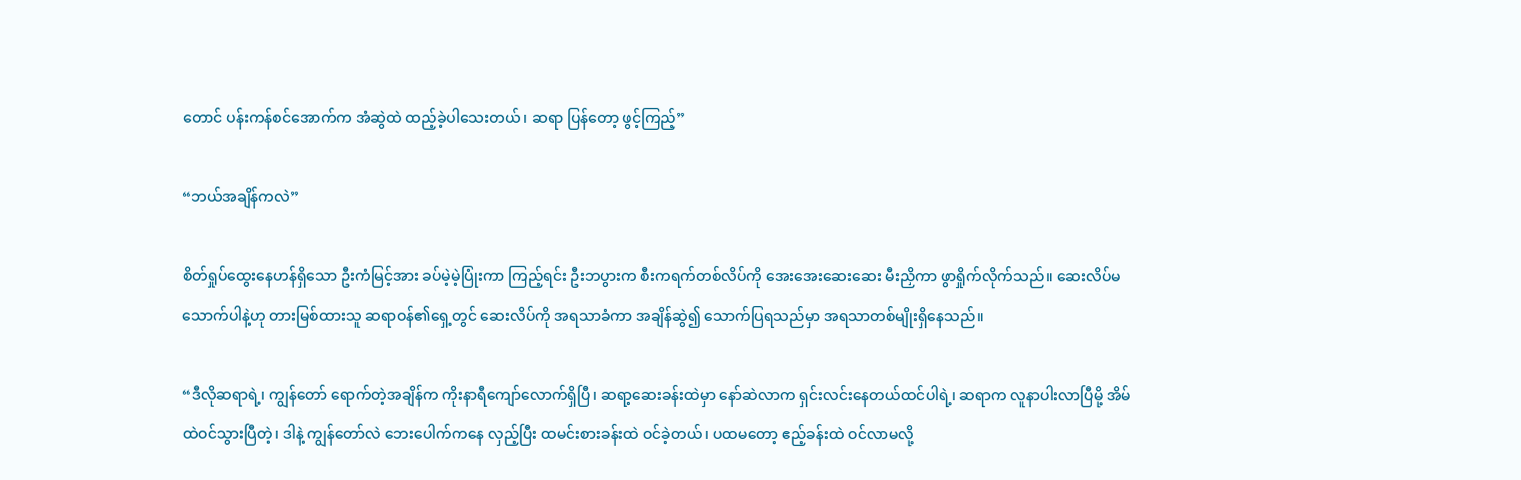တောင် ပန်းကန်စင်အောက်က အံဆွဲထဲ ထည့်ခဲ့ပါသေးတယ်၊ ဆရာ ပြန်တော့ ဖွင့်ကြည့်”

“ဘယ်အချိန်ကလဲ”

စိတ်ရှုပ်ထွေးနေဟန်ရှိသော ဦးကံမြင့်အား ခပ်မဲ့မဲ့ပြုံးကာ ကြည့်ရင်း ဦးဘပွားက စီးကရက်တစ်လိပ်ကို အေးအေးဆေးဆေး မီးညှိကာ ဖွာရှိုက်လိုက်သည်။ ဆေးလိပ်မသောက်ပါနဲ့ဟု တားမြစ်ထားသူ ဆရာဝန်၏ရှေ့တွင် ဆေးလိပ်ကို အရသာခံကာ အချိန်ဆွဲ၍ သောက်ပြရသည်မှာ အရသာတစ်မျိုးရှိနေသည်။

“ဒီလိုဆရာရဲ့၊ ကျွန်တော် ရောက်တဲ့အချိန်က ကိုးနာရီကျော်လောက်ရှိပြီ၊ ဆရာ့ဆေးခန်းထဲမှာ နော်ဆဲလာက ရှင်းလင်းနေတယ်ထင်ပါရဲ့၊ ဆရာက လူနာပါးလာပြီမို့ အိမ်ထဲဝင်သွားပြီတဲ့၊ ဒါနဲ့ ကျွန်တော်လဲ ဘေးပေါက်ကနေ လှည့်ပြီး ထမင်းစားခန်းထဲ ဝင်ခဲ့တယ်၊ ပထမတော့ ဧည့်ခန်းထဲ ဝင်လာမလို့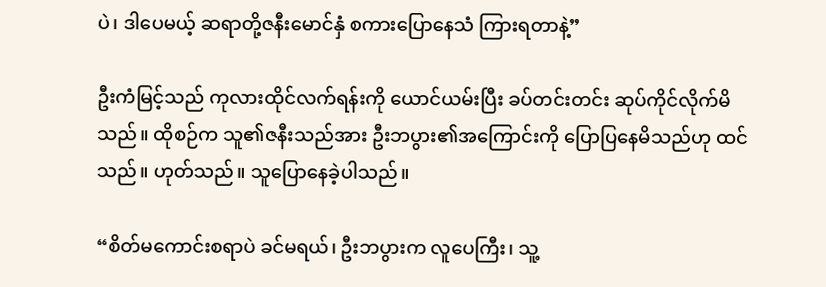ပဲ၊ ဒါပေမယ့် ဆရာတို့ဇနီးမောင်နှံ စကားပြောနေသံ ကြားရတာနဲ့”

ဦးကံမြင့်သည် ကုလားထိုင်လက်ရန်းကို ယောင်ယမ်းပြီး ခပ်တင်းတင်း ဆုပ်ကိုင်လိုက်မိသည်။ ထိုစဉ်က သူ၏ဇနီးသည်အား ဦးဘပွား၏အကြောင်းကို ပြောပြနေမိသည်ဟု ထင်သည်။ ဟုတ်သည်။ သူပြောနေခဲ့ပါသည်။

“စိတ်မကောင်းစရာပဲ ခင်မရယ်၊ ဦးဘပွားက လူပေကြီး၊ သူ့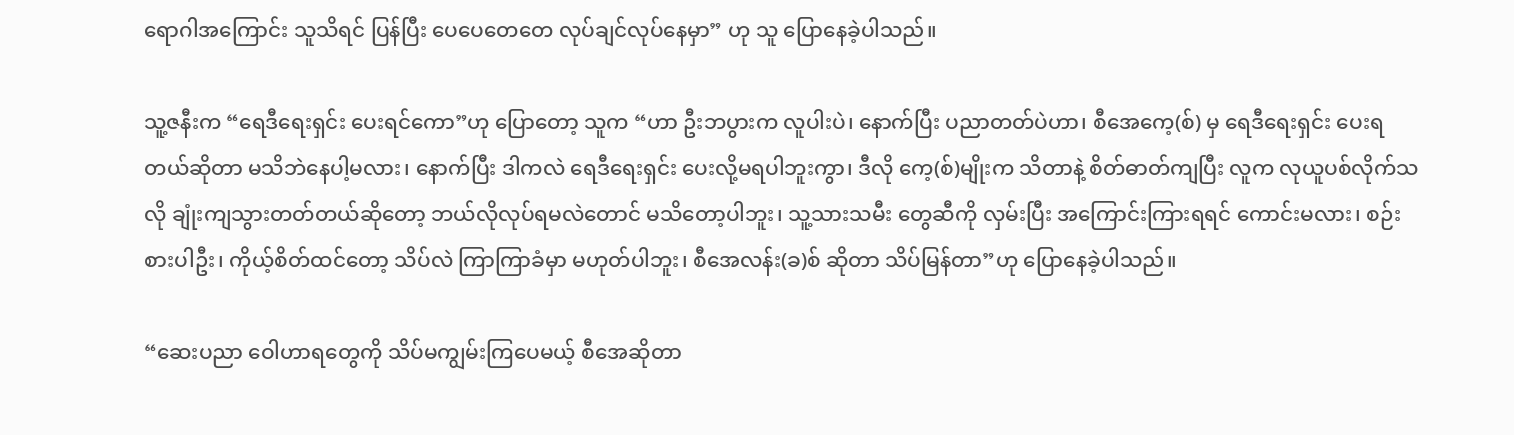ရောဂါအကြောင်း သူသိရင် ပြန်ပြီး ပေပေတေတေ လုပ်ချင်လုပ်နေမှာ” ဟု သူ ပြောနေခဲ့ပါသည်။

သူ့ဇနီးက “ရေဒီရေးရှင်း ပေးရင်ကော”ဟု ပြောတော့ သူက “ဟာ ဦးဘပွားက လူပါးပဲ၊ နောက်ပြီး ပညာတတ်ပဲဟာ၊ စီအေကေ့(စ်) မှ ရေဒီရေးရှင်း ပေးရတယ်ဆိုတာ မသိဘဲနေပါ့မလား၊ နောက်ပြီး ဒါကလဲ ရေဒီရေးရှင်း ပေးလို့မရပါဘူးကွာ၊ ဒီလို ကေ့(စ်)မျိုးက သိတာနဲ့ စိတ်ဓာတ်ကျပြီး လူက လုယူပစ်လိုက်သလို ချုံးကျသွားတတ်တယ်ဆိုတော့ ဘယ်လိုလုပ်ရမလဲတောင် မသိတော့ပါဘူး၊ သူ့သားသမီး တွေဆီကို လှမ်းပြီး အကြောင်းကြားရရင် ကောင်းမလား၊ စဉ်းစားပါဦး၊ ကိုယ့်စိတ်ထင်တော့ သိပ်လဲ ကြာကြာခံမှာ မဟုတ်ပါဘူး၊ စီအေလန်း(ခ)စ် ဆိုတာ သိပ်မြန်တာ”ဟု ပြောနေခဲ့ပါသည်။

“ဆေးပညာ ဝေါဟာရတွေကို သိပ်မကျွမ်းကြပေမယ့် စီအေဆိုတာ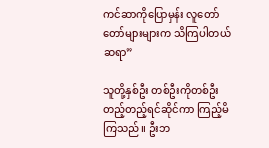ကင်ဆာကိုပြောမှန်း လူတော်တော်များများက သိကြပါတယ် ဆရာ”

သူတို့နှစ်ဦး တစ်ဦးကိုတစ်ဦး တည့်တည့်ရင်ဆိုင်ကာ ကြည့်မိကြသည်။ ဦးဘ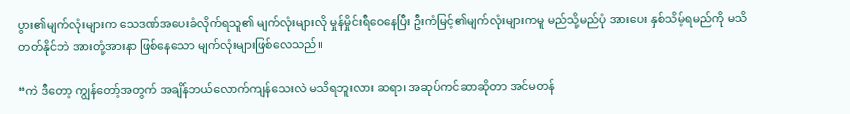ပွား၏မျက်လုံးများက သေဒဏ်အပေးခံလိုက်ရသူ၏ မျက်လုံးများလို မှုန်မှိုင်းရီဝေနေပြီး ဦးကံမြင့်၏မျက်လုံးများကမူ မည်သို့မည်ပုံ အားပေး နှစ်သိမ့်ရမည်ကို မသိတတ်နိုင်ဘဲ အားတုံ့အားနာ ဖြစ်နေသော မျက်လုံးများဖြစ်လေသည်။

“ကဲ ဒီတော့ ကျွန်တော့်အတွက် အချိန်ဘယ်လောက်ကျန်သေးလဲ မသိရဘူးလား ဆရာ၊ အဆုပ်ကင်ဆာဆိုတာ အင်မတန်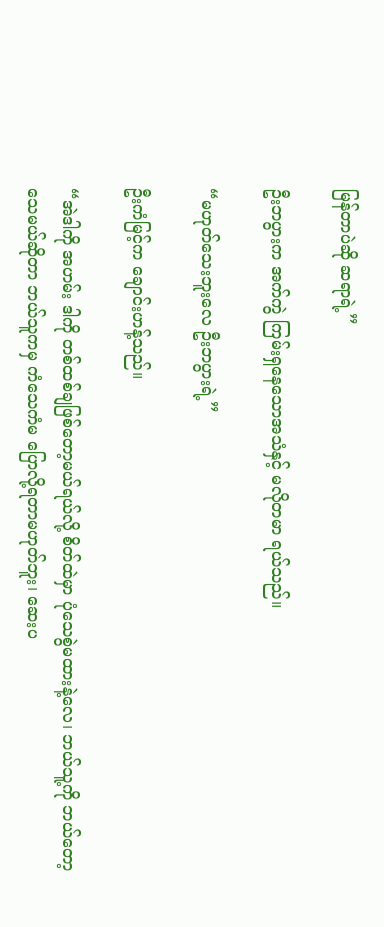မြန်တာပဲဆို ဆရာရဲ့”

ဦးဘပွားက အက်ကွဲ ကြမ်းရှနေသောအသံနှင့် မလိုတမာ ရယ်သည်။

“မဟုတ်သေးဘူးလေ ဦးဘပွားရဲ့”

ဦးကံမြင့်က ချောင်းဟန့်သည်။

“အဲဒါကို အဟမ်း ဒါကို တစ်ထစ်ချဖြစ်တော့မယ်ရယ်လို့ စိတ်ထဲမှာ ပုံသေစွဲမထားနဲ့လေ၊ ဘယ်သူ့ကို ဘယ်တော့သေမယ်ဆိုတာ ဘယ်သူကမှ ကံသေကံမ ပြောလို့ရတာမဟုတ်ဘူး၊ ဆေးပ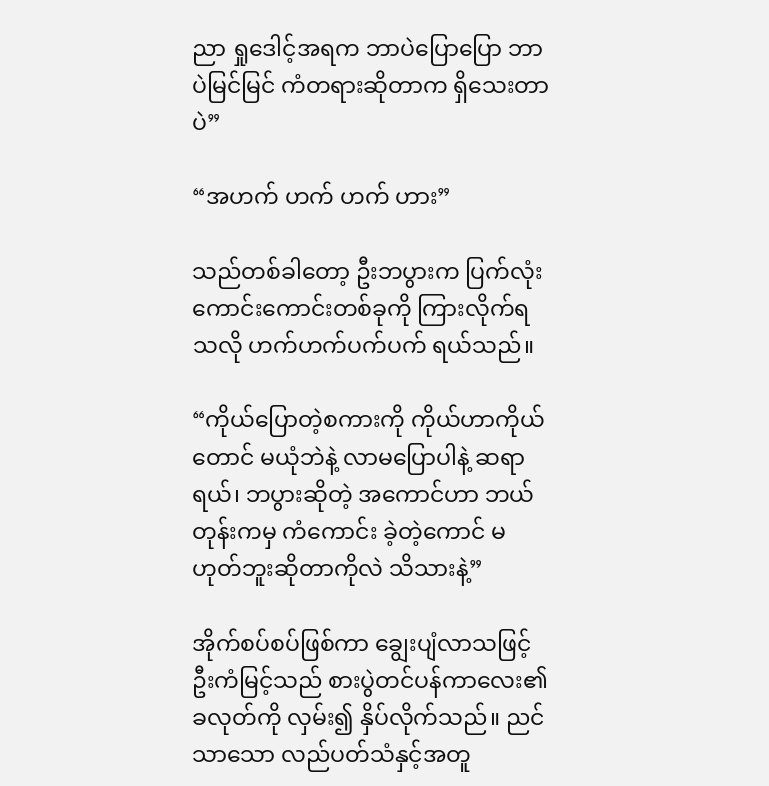ညာ ရှုဒေါင့်အရက ဘာပဲပြောပြော ဘာပဲမြင်မြင် ကံတရားဆိုတာက ရှိသေးတာပဲ”

“အဟက် ဟက် ဟက် ဟား”

သည်တစ်ခါတော့ ဦးဘပွားက ပြက်လုံးကောင်းကောင်းတစ်ခုကို ကြားလိုက်ရသလို ဟက်ဟက်ပက်ပက် ရယ်သည်။

“ကိုယ်ပြောတဲ့စကားကို ကိုယ်ဟာကိုယ်တောင် မယုံဘဲနဲ့ လာမပြောပါနဲ့ ဆရာရယ်၊ ဘပွားဆိုတဲ့ အကောင်ဟာ ဘယ်တုန်းကမှ ကံကောင်း ခဲ့တဲ့ကောင် မဟုတ်ဘူးဆိုတာကိုလဲ သိသားနဲ့”

အိုက်စပ်စပ်ဖြစ်ကာ ချွေးပျံလာသဖြင့် ဦးကံမြင့်သည် စားပွဲတင်ပန်ကာလေး၏ခလုတ်ကို လှမ်း၍ နှိပ်လိုက်သည်။ ညင်သာသော လည်ပတ်သံနှင့်အတူ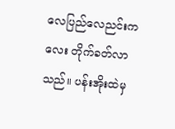လေပြည်လေညင်းကလေး တိုက်ခတ်လာသည်။ ပန်းအိုးထဲမှ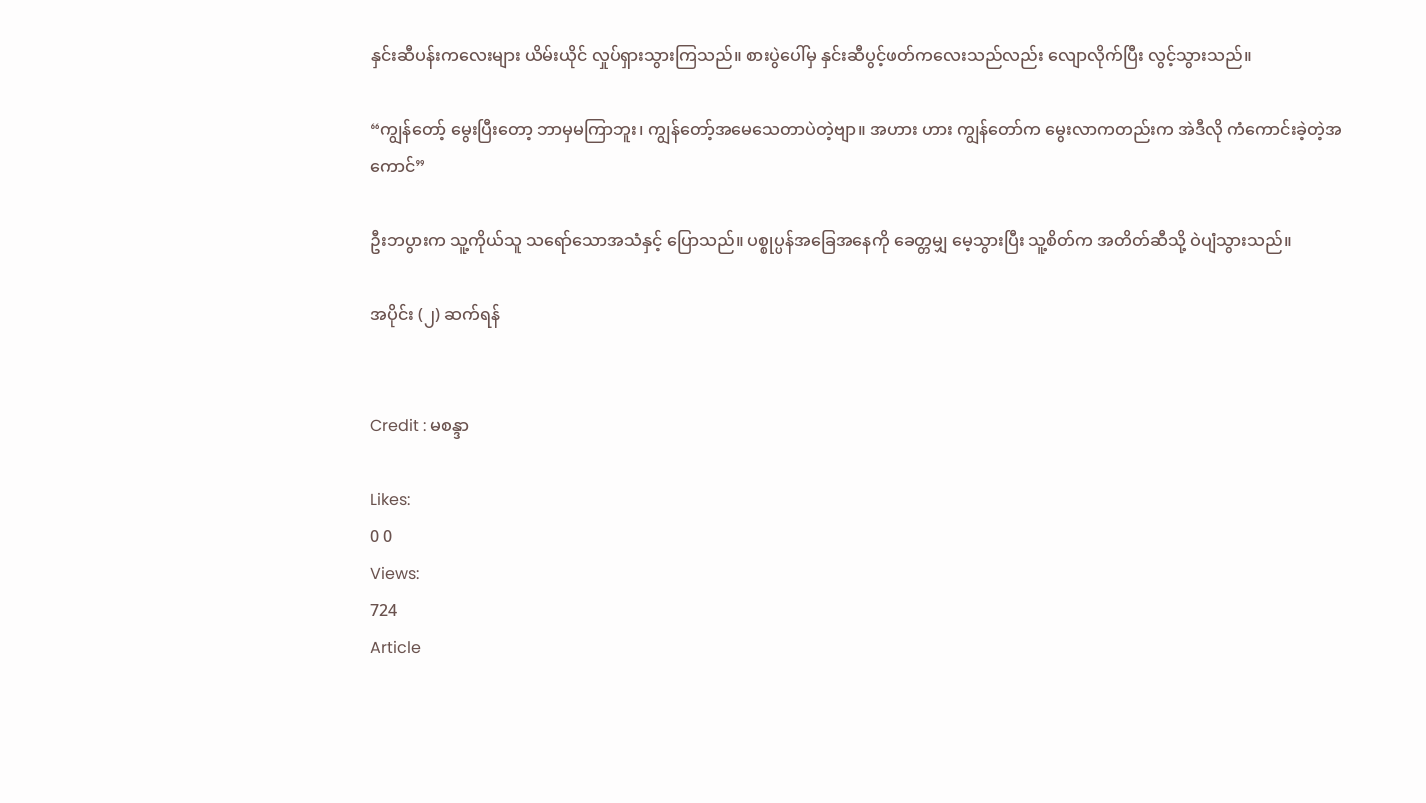နှင်းဆီပန်းကလေးများ ယိမ်းယိုင် လှုပ်ရှားသွားကြသည်။ စားပွဲပေါ်မှ နှင်းဆီပွင့်ဖတ်ကလေးသည်လည်း လျောလိုက်ပြီး လွင့်သွားသည်။

“ကျွန်တော့် မွေးပြီးတော့ ဘာမှမကြာဘူး၊ ကျွန်တော့်အမေသေတာပဲတဲ့ဗျာ။ အဟား ဟား ကျွန်တော်က မွေးလာကတည်းက အဲဒီလို ကံကောင်းခဲ့တဲ့အကောင်”

ဦးဘပွားက သူ့ကိုယ်သူ သရော်သောအသံနှင့် ပြောသည်။ ပစ္စုပ္ပန်အခြေအနေကို ခေတ္တမျှ မေ့သွားပြီး သူ့စိတ်က အတိတ်ဆီသို့ ဝဲပျံသွားသည်။

အပိုင်း (၂) ဆက်ရန်


Credit : မစန္ဒာ

Likes:
0 0
Views:
724
Article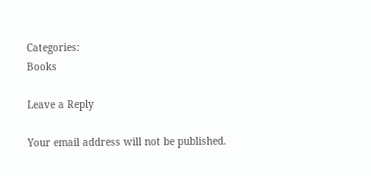Categories:
Books

Leave a Reply

Your email address will not be published.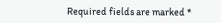Required fields are marked *